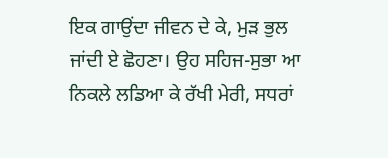ਇਕ ਗਾਉਂਦਾ ਜੀਵਨ ਦੇ ਕੇ, ਮੁੜ ਭੁਲ ਜਾਂਦੀ ਏ ਛੋਹਣਾ। ਉਹ ਸਹਿਜ-ਸੁਭਾ ਆ ਨਿਕਲੇ ਲਡਿਆ ਕੇ ਰੱਖੀ ਮੇਰੀ, ਸਧਰਾਂ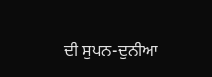ਦੀ ਸੁਪਨ-ਦੁਨੀਆ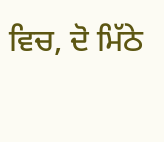ਵਿਚ, ਦੋ ਮਿੱਠੇ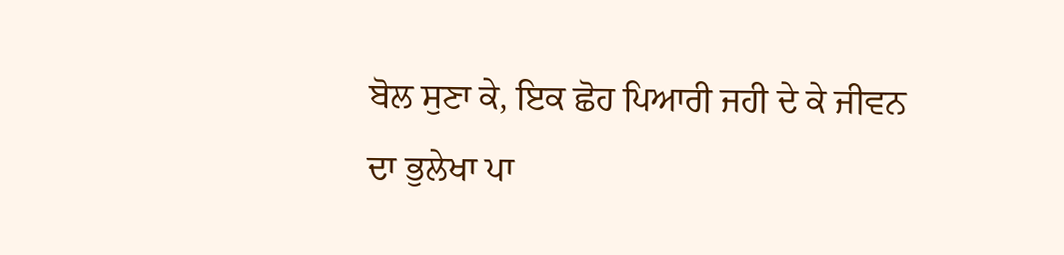ਬੋਲ ਸੁਣਾ ਕੇ, ਇਕ ਛੋਹ ਪਿਆਰੀ ਜਹੀ ਦੇ ਕੇ ਜੀਵਨ ਦਾ ਭੁਲੇਖਾ ਪਾ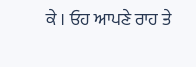ਕੇ । ਓਹ ਆਪਣੇ ਰਾਹ ਤੇ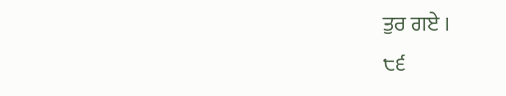ਤੁਰ ਗਏ ।
੮੬